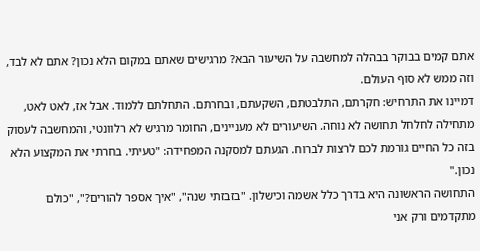אתם קמים בבוקר בבהלה למחשבה על השיעור הבא? מרגישים שאתם במקום הלא נכון? אתם לא לבד, וזה ממש לא סוף העולם.
דמיינו את התרחיש: חקרתם, התלבטתם, השקעתם, ובחרתם. התחלתם ללמוד. אבל אז, לאט לאט, מתחילה לחלחל תחושה לא נוחה. השיעורים לא מעניינים, החומר מרגיש לא רלוונטי, והמחשבה לעסוק בזה כל החיים גורמת לכם לרצות לברוח. הגעתם למסקנה המפחידה: "טעיתי. בחרתי את המקצוע הלא נכון."
התחושה הראשונה היא בדרך כלל אשמה וכישלון. "בזבזתי שנה", "איך אספר להורים?", "כולם מתקדמים ורק אני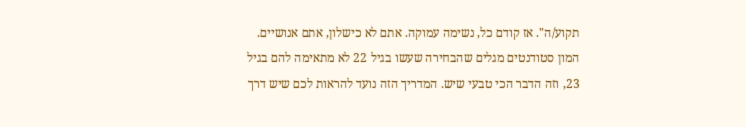תקוע/ה". אז קודם כל, נשימה עמוקה. אתם לא כישלון, אתם אנושיים. המון סטודנטים מגלים שהבחירה שעשו בגיל 22 לא מתאימה להם בגיל 23, וזה הדבר הכי טבעי שיש. המדריך הזה נועד להראות לכם שיש דרך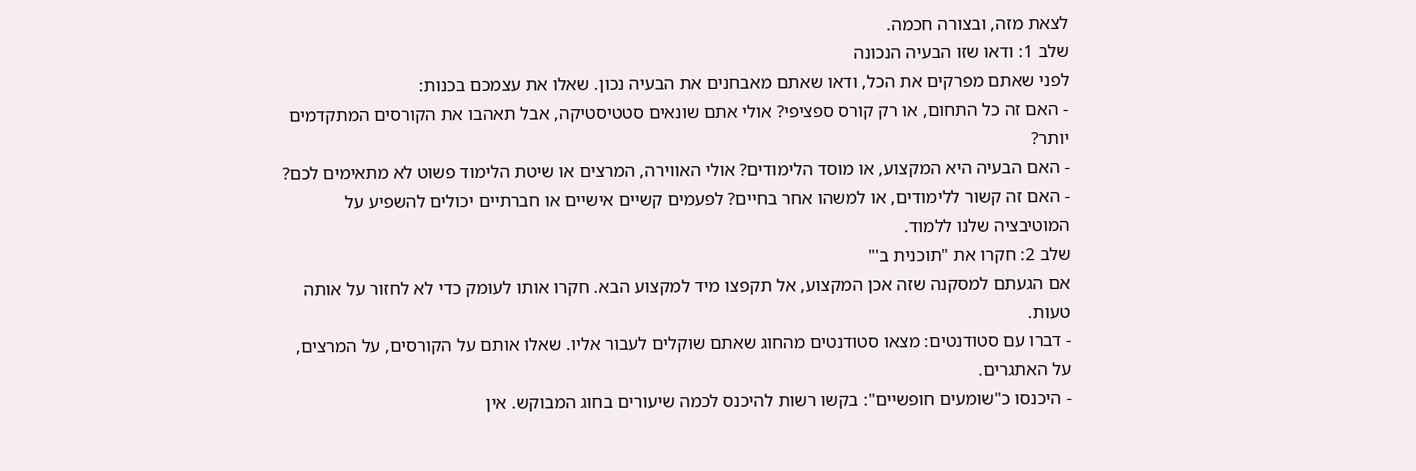לצאת מזה, ובצורה חכמה.
שלב 1: ודאו שזו הבעיה הנכונה
לפני שאתם מפרקים את הכל, ודאו שאתם מאבחנים את הבעיה נכון. שאלו את עצמכם בכנות:
- האם זה כל התחום, או רק קורס ספציפי? אולי אתם שונאים סטטיסטיקה, אבל תאהבו את הקורסים המתקדמים יותר?
- האם הבעיה היא המקצוע, או מוסד הלימודים? אולי האווירה, המרצים או שיטת הלימוד פשוט לא מתאימים לכם?
- האם זה קשור ללימודים, או למשהו אחר בחיים? לפעמים קשיים אישיים או חברתיים יכולים להשפיע על המוטיבציה שלנו ללמוד.
שלב 2: חקרו את "תוכנית ב'"
אם הגעתם למסקנה שזה אכן המקצוע, אל תקפצו מיד למקצוע הבא. חקרו אותו לעומק כדי לא לחזור על אותה טעות.
- דברו עם סטודנטים: מצאו סטודנטים מהחוג שאתם שוקלים לעבור אליו. שאלו אותם על הקורסים, על המרצים, על האתגרים.
- היכנסו כ"שומעים חופשיים": בקשו רשות להיכנס לכמה שיעורים בחוג המבוקש. אין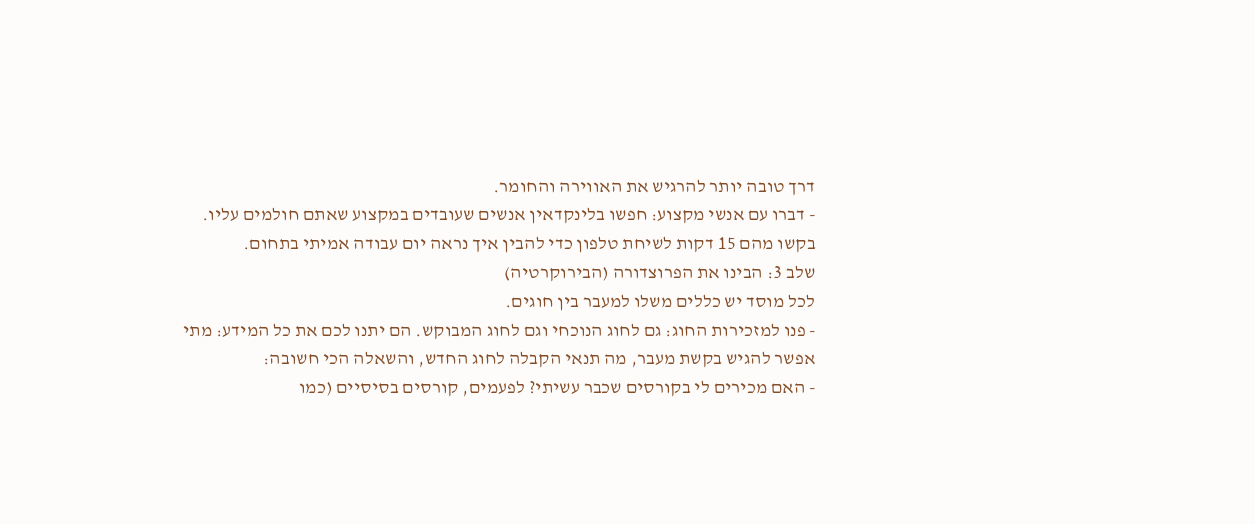דרך טובה יותר להרגיש את האווירה והחומר.
- דברו עם אנשי מקצוע: חפשו בלינקדאין אנשים שעובדים במקצוע שאתם חולמים עליו. בקשו מהם 15 דקות לשיחת טלפון כדי להבין איך נראה יום עבודה אמיתי בתחום.
שלב 3: הבינו את הפרוצדורה (הבירוקרטיה)
לכל מוסד יש כללים משלו למעבר בין חוגים.
- פנו למזכירות החוג: גם לחוג הנוכחי וגם לחוג המבוקש. הם יתנו לכם את כל המידע: מתי אפשר להגיש בקשת מעבר, מה תנאי הקבלה לחוג החדש, והשאלה הכי חשובה:
- האם מכירים לי בקורסים שכבר עשיתי? לפעמים, קורסים בסיסיים (כמו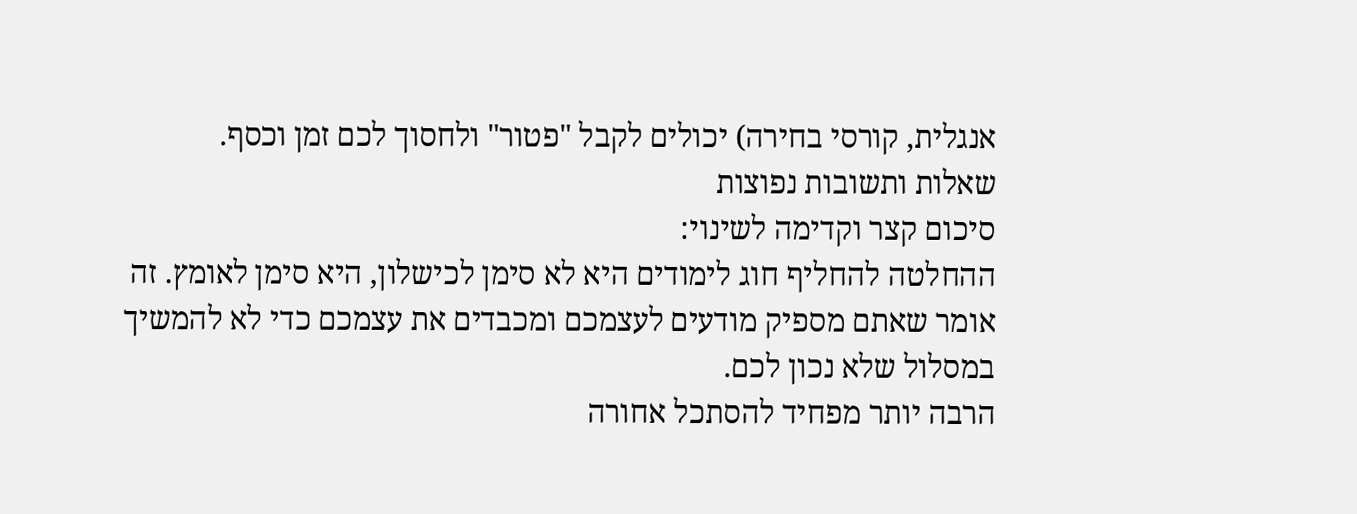אנגלית, קורסי בחירה) יכולים לקבל "פטור" ולחסוך לכם זמן וכסף.
שאלות ותשובות נפוצות
סיכום קצר וקדימה לשינוי:
ההחלטה להחליף חוג לימודים היא לא סימן לכישלון, היא סימן לאומץ. זה אומר שאתם מספיק מודעים לעצמכם ומכבדים את עצמכם כדי לא להמשיך במסלול שלא נכון לכם.
הרבה יותר מפחיד להסתכל אחורה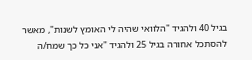בגיל 40 ולהגיד "הלוואי שהיה לי האומץ לשנות", מאשר להסתכל אחורה בגיל 25 ולהגיד "אני כל כך שמח/ה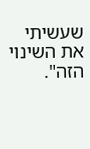שעשיתי את השינוי הזה".